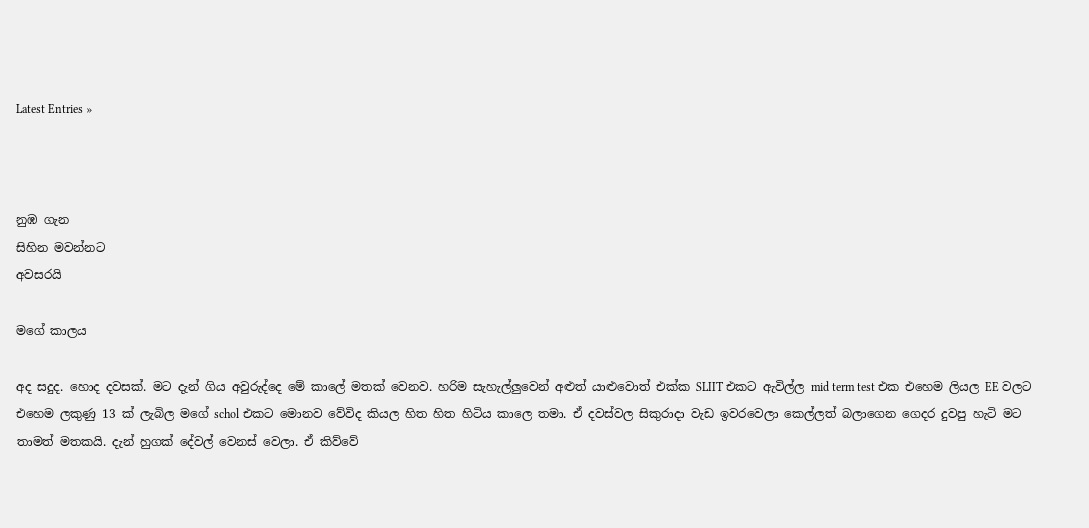Latest Entries »



නුඹ ගැන
සිහින මවන්නට
අවසරයි

මගේ කාලය

අද සදුද. හොද දවසක්. මට දැන් ගිය අවුරුද්දෙ මේ කාලේ මතක් වෙනව. හරිම සැහැල්ලුවෙන් අළුත් යාළුවොත් එක්ක SLIIT එකට ඇවිල්ල mid term test එක එහෙම ලියල EE වලට එහෙම ලකුණු 13 ක් ලැබිල මගේ schol එකට මොනව වේවිද කියල හිත හිත හිටිය කාලෙ තමා. ඒ දවස්වල සිකුරාදා වැඩ ඉවරවෙලා කෙල්ලත් බලාගෙන ගෙදර දුවපු හැටි මට තාමත් මතකයි. දැන් හුගක් දේවල් වෙනස් වෙලා. ඒ කිව්වේ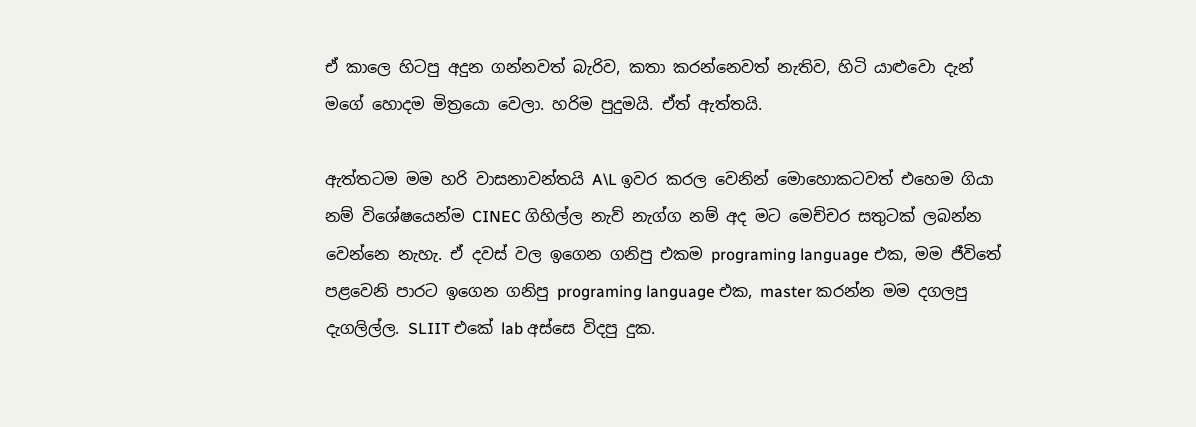ඒ කාලෙ හිටපු අදුන ගන්නවත් බැරිව, කතා කරන්නෙවත් නැතිව, හිටි යාළුවො දැන් මගේ හොදම මිත්‍රයො වෙලා. හරිම පුදුමයි. ඒත් ඇත්තයි.

ඇත්තටම මම හරි වාසනාවන්තයි A\L ඉවර කරල වෙනින් මොහොකටවත් එහෙම ගියා නම් විශේෂයෙන්ම CINEC ගිහිල්ල නැව් නැග්ග නම් අද මට මෙච්චර සතුටක් ලබන්න වෙන්නෙ නැහැ. ඒ දවස් වල ඉගෙන ගනිපු එකම programing language එක, මම ජීවිතේ පළවෙනි පාරට ඉගෙන ගනිපු programing language එක, master කරන්න මම දගලපු දැගලිල්ල. SLIIT එකේ lab අස්සෙ විදපු දුක.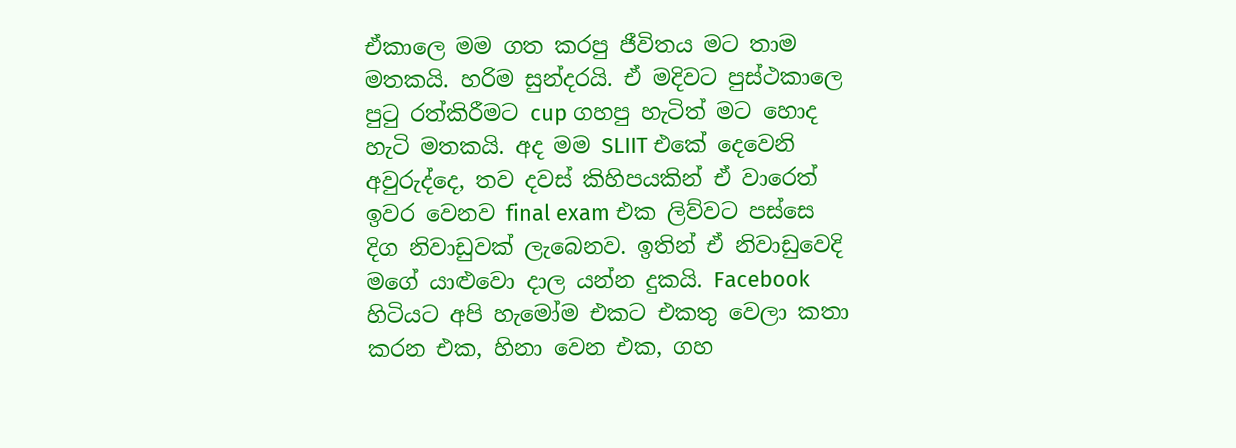ඒකාලෙ මම ගත කරපු ජීවිතය මට තාම මතකයි. හරිම සුන්දරයි. ඒ මදිවට පුස්ථකාලෙ පුටු රත්කිරීමට cup ගහපු හැටිත් මට හොද හැටි මතකයි. අද මම SLIIT එකේ දෙවෙනි අවුරුද්දෙ, තව දවස් කිහිපයකින් ඒ වාරෙත් ඉවර වෙනව final exam එක ලිව්වට පස්සෙ දිග නිවාඩුවක් ලැබෙනව. ඉතින් ඒ නිවාඩුවෙදි මගේ යාළුවො දාල යන්න දුකයි. Facebook හිටියට අපි හැමෝම එකට එකතු වෙලා කතා කරන එක, හිනා වෙන එක, ගහ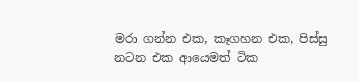මරා ගන්න එක, කෑගහන එක, පිස්සු නටන එක ආයෙමත් ටික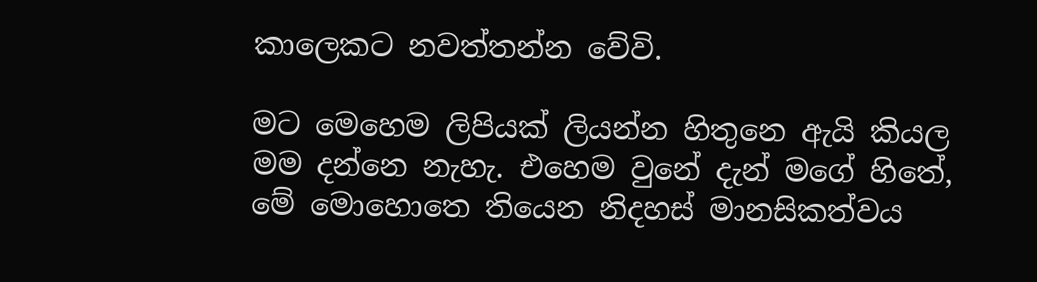කාලෙකට නවත්තන්න වේවි.

මට මෙහෙම ලිපියක් ලියන්න හිතුනෙ ඇයි කියල මම දන්නෙ නැහැ. එහෙම වුනේ දැන් මගේ හිතේ, මේ මොහොතෙ තියෙන නිදහස් මානසිකත්වය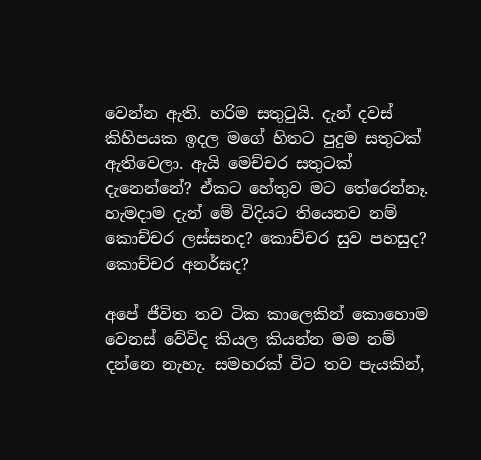වෙන්න ඇති. හරිම සතුටුයි. දැන් දවස් කිහිපයක ඉදල මගේ හිතට පුදුම සතුටක් ඇතිවෙලා. ඇයි මෙච්චර සතුටක් දැනෙන්නේ? ඒකට හේතුව මට තේරෙන්නෑ. හැමදාම දැන් මේ විදියට තියෙනව නම් කොච්චර ලස්සනද? කොච්චර සුව පහසුද? කොච්චර අනර්ඝද?

අපේ ජීවිත තව ටික කාලෙකින් කොහොම වෙනස් වේවිද කියල කියන්න මම නම් දන්නෙ නැහැ. සමහරක් විට තව පැයකින්,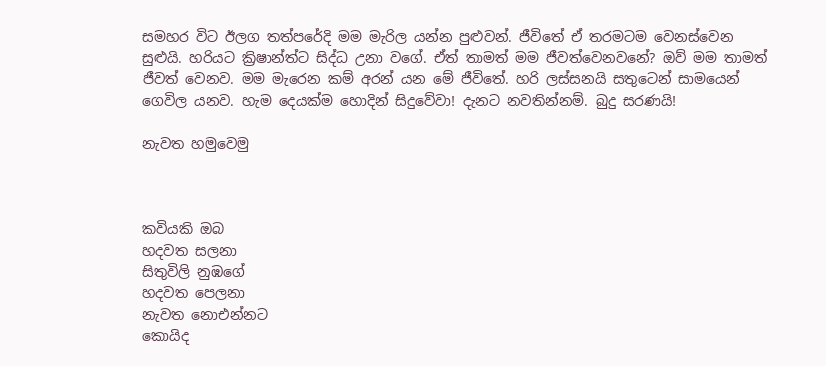සමහර විට ඊලග තත්පරේදි මම මැරිල යන්න පුළුවන්. ජීවිතේ ඒ තරමටම වෙනස්වෙන සුළුයි. හරියට ක්‍රිෂාන්ත්ට සිද්ධ උනා වගේ. ඒත් තාමත් මම ජීවත්වෙනවනේ? ඔව් මම තාමත් ජීවත් වෙනව. මම මැරෙන කම් අරන් යන මේ ජීවිතේ. හරි ලස්සනයි සතුටෙන් සාමයෙන් ගෙවිල යනව. හැම දෙයක්ම හොදින් සිදුවේවා! දැනට නවතින්නම්. බුදු සරණයි!

නැවත හමුවෙමු



කවියකි ඔබ
හදවත සලනා
සිතුවිලි නුඹගේ
හදවත පෙලනා
නැවත නොඑන්නට
කොයිද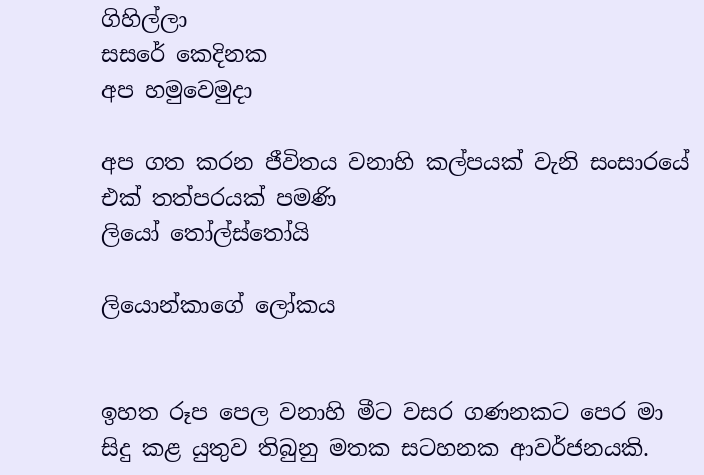ගිහිල්ලා
සසරේ කෙදිනක
අප හමුවෙමුදා

අප ගත කරන ජීවිතය වනාහි කල්පයක් වැනි සංසාරයේ එක් තත්පරයක් පමණි
ලියෝ තෝල්ස්තෝයි

ලියොන්කාගේ ලෝකය


ඉහත රූප පෙල වනාහි මීට වසර ගණනකට පෙර මා සිදු කළ යුතුව තිබුනු මතක සටහනක ආවර්ජනයකි.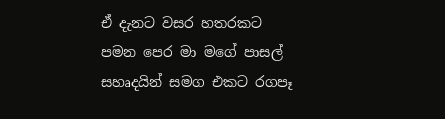ඒ දැනට වසර හතරකට පමන පෙර මා මගේ පාසල් සහෘදයින් සමග එකට රගපෑ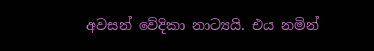අවසන් වේදිකා නාට්‍යයි. එය නමින්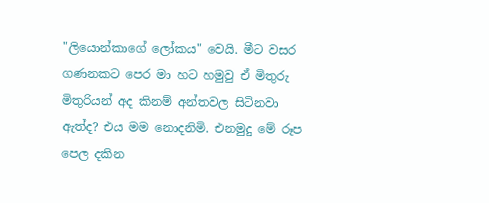"ලියොන්කාගේ ලෝකය" වෙයි. මීට වසර ගණනකට පෙර මා හට හමුවු ඒ මිතුරු මිතුරියන් අද කිනම් අන්තවල සිටිනවා ඇත්ද? එය මම නොදනිමි. එනමුදු මේ රූප පෙල දකින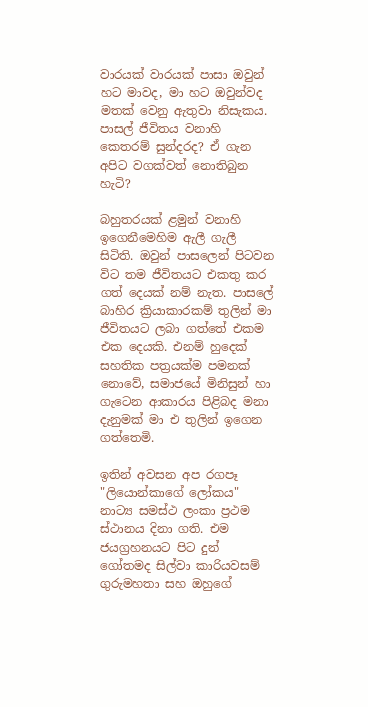වාරයක් වාරයක් පාසා ඔවුන් හට මාවද, මා හට ඔවුන්වද මතක් වෙනු ඇතුවා නිසැකය. පාසල් ජීවිතය වනාහි කෙතරම් සුන්දරද? ඒ ගැන අපිට වගක්වත් නොතිබුන හැටි?

බහුතරයක් ළමුන් වනාහි ඉගෙනීමෙහිම ඇලී ගැලී සිටිති. ඔවුන් පාසලෙන් පිටවන විට තම ජීවිතයට එකතු කර ගත් දෙයක් නම් නැත. පාසලේ බාහිර ක්‍රියාකාරකම් තුලින් මා ජීවිතයට ලබා ගත්තේ එකම එක දෙයකි. එනම් හුදෙක් සහතික පත්‍රයක්ම පමනක් නොවේ, සමාජයේ මිනිසුන් හා ගැටෙන ආකාරය පිළිබද මනා දැනුමක් මා එ තුලින් ඉගෙන ගත්තෙමි.

ඉතින් අවසන අප රගපෑ "ලියොන්කාගේ ලෝකය" නාට්‍ය සමස්ථ ලංකා ප්‍රථම ස්ථානය දිනා ගති. එම ජයග්‍රහනයට පිට දුන් ගෝතමද සිල්වා කාරියවසම් ගුරුමහතා සහ ඔහුගේ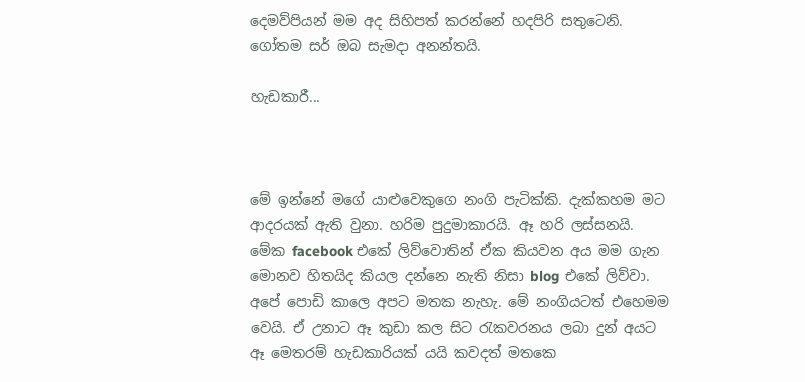දෙමව්පියන් මම අද සිහිපත් කරන්නේ හදපිරි සතුටෙනි. ගෝතම සර් ඔබ සැමදා අනන්තයි.

හැඩකාරී...



මේ ඉන්නේ මගේ යාළුවෙකුගෙ නංගි පැටික්කි. දැක්කහම මට ආදරයක් ඇති වුනා. හරිම පුදුමාකාරයි. ඈ හරි ලස්සනයි. මේක facebook එකේ ලිව්වොතින් ඒක කියවන අය මම ගැන මොනව හිතයිද කියල දන්නෙ නැති නිසා blog එකේ ලිව්වා. අපේ පොඩි කාලෙ අපට මතක නැහැ. මේ නංගියටත් එහෙමම වෙයි. ඒ උනාට ඈ කුඩා කල සිට රැකවරනය ලබා දුන් අයට ඈ මෙතරම් හැඩකාරියක් යයි කවදත් මතකෙ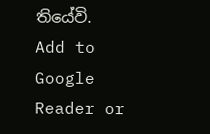තියේවි.
Add to Google Reader or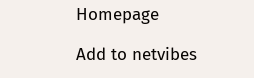Homepage

Add to netvibes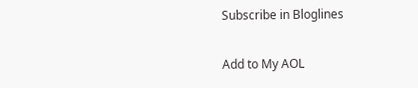Subscribe in Bloglines

Add to My AOL